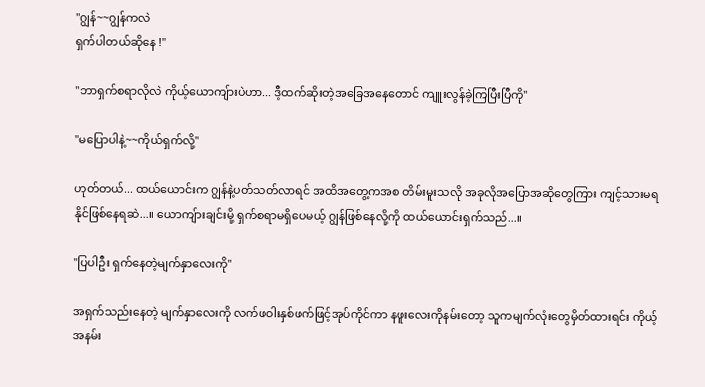"ဂျွန်~~ဂျွန်ကလဲ
ရှက်ပါတယ်ဆိုနေ !"

"ဘာရှက်စရာလိုလဲ ကိုယ့်ယောကျ်ားပဲဟာ... ဒီ့ထက်ဆိုးတဲ့အခြေအနေတောင် ကျူးလွန်ခဲ့ကြပြီးပြီကို"

"မပြောပါနဲ့~~ကိုယ်ရှက်လို့"

ဟုတ်တယ်... ထယ်ယောင်းက ဂျွန်နဲ့ပတ်သတ်လာရင် အထိအတွေ့ကအစ တိမ်းမူးသလို အခုလိုအပြောအဆိုတွေကြား ကျင့်သားမရနိုင်ဖြစ်နေရဆဲ...။ ယောကျ်ားချင်းမို့ ရှက်စရာမရှိပေမယ့် ဂျွန်ဖြစ်နေလို့ကို ထယ်ယောင်းရှက်သည်...။

"ပြပါဦး ရှက်နေတဲ့မျက်နှာလေးကို"

အရှက်သည်းနေတဲ့ မျက်နှာလေးကို လက်ဖဝါးနှစ်ဖက်ဖြင့်အုပ်ကိုင်ကာ နဖူးလေးကိုနမ်းတော့ သူကမျက်လုံးတွေမှိတ်ထားရင်း ကိုယ့်အနမ်း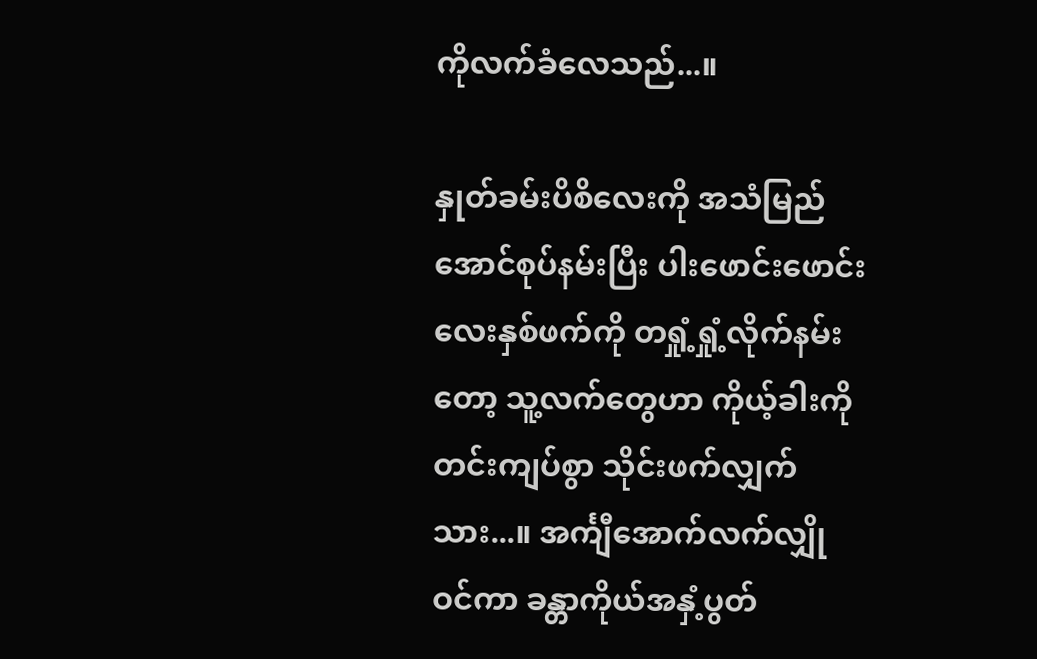ကိုလက်ခံလေသည်...။

နှုတ်ခမ်းပိစိလေးကို အသံမြည်အောင်စုပ်နမ်းပြီး ပါးဖောင်းဖောင်းလေးနှစ်ဖက်ကို တရှုံ့ရှုံ့လိုက်နမ်းတော့ သူ့လက်တွေဟာ ကိုယ့်ခါးကိုတင်းကျပ်စွာ သိုင်းဖက်လျှက်သား...။ အင်္ကျီအောက်လက်လျှိုဝင်ကာ ခန္တာကိုယ်အနှံ့ပွတ်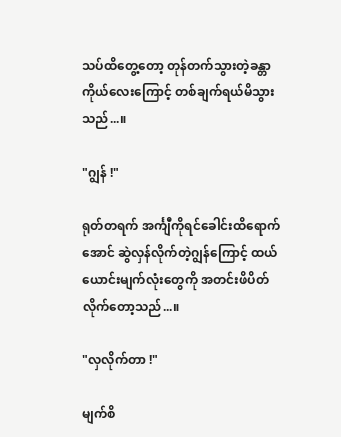သပ်ထိတွေ့တော့ တုန်တက်သွားတဲ့ခန္တာကိုယ်လေးကြောင့် တစ်ချက်ရယ်မိသွားသည်...။

"ဂျွန် !"

ရုတ်တရက် အင်္ကျီကိုရင်ခေါင်းထိရောက်အောင် ဆွဲလှန်လိုက်တဲ့ဂျွန်ကြောင့် ထယ်ယောင်းမျက်လုံးတွေကို အတင်းဖိပိတ်လိုက်တော့သည်...။

"လှလိုက်တာ !"

မျက်စိ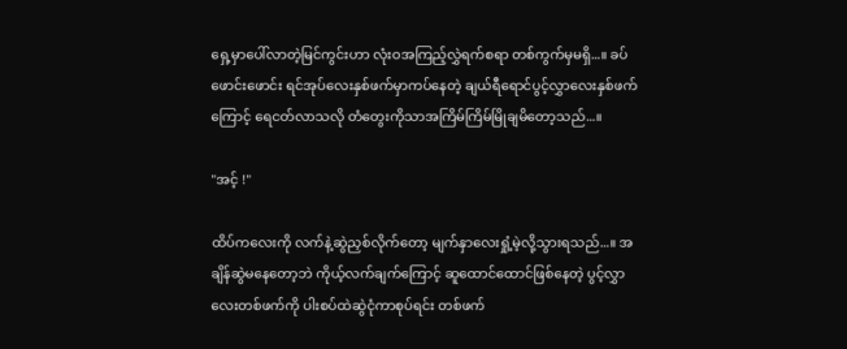ရှေ့မှာပေါ်လာတဲ့မြင်ကွင်းဟာ လုံးဝအကြည့်လွှဲရက်စရာ တစ်ကွက်မှမရှိ...။ ခပ်ဖောင်းဖောင်း ရင်အုပ်လေးနှစ်ဖက်မှာကပ်နေတဲ့ ချယ်ရီရောင်ပွင့်လွှာလေးနှစ်ဖက်ကြောင့် ရေငတ်လာသလို တံတွေးကိုသာအကြိမ်ကြိမ်မြိုချမိတော့သည်...။

"အင့် !"

ထိပ်ကလေးကို လက်နဲ့ဆွဲညှစ်လိုက်တော့ မျက်နှာလေးရှုံ့မဲ့လို့သွားရသည်...။ အချိန်ဆွဲမနေတော့ဘဲ ကိုယ့်လက်ချက်ကြောင့် ဆူထောင်ထောင်ဖြစ်နေတဲ့ ပွင့်လွှာလေးတစ်ဖက်ကို ပါးစပ်ထဲဆွဲငုံကာစုပ်ရင်း တစ်ဖက်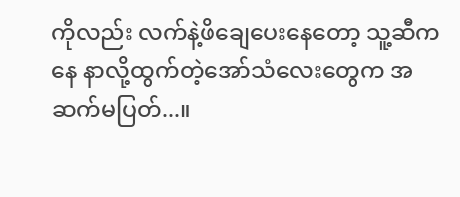ကိုလည်း လက်နဲ့ဖိချေပေးနေတော့ သူ့ဆီကနေ နာလို့ထွက်တဲ့အော်သံလေးတွေက အဆက်မပြတ်...။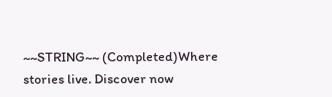~~STRING~~ (Completed)Where stories live. Discover now